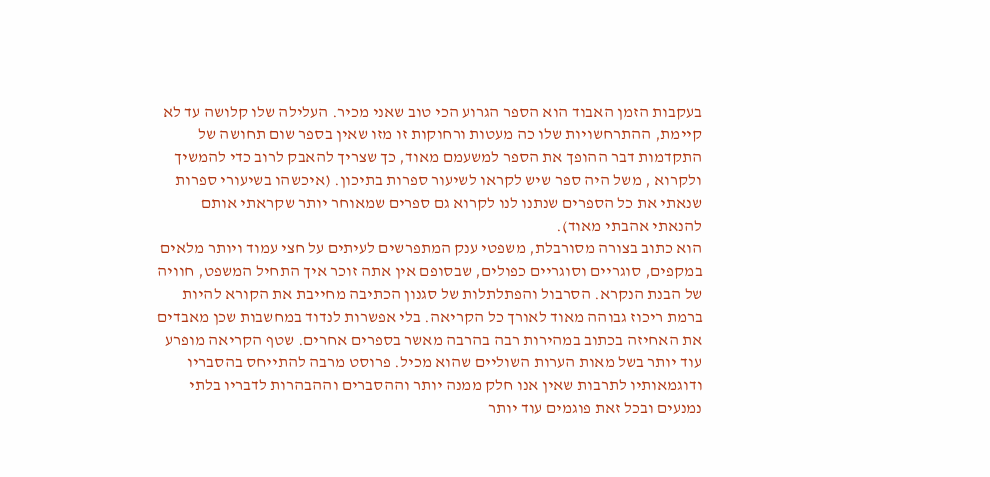בעקבות הזמן האבוד הוא הספר הגרוע הכי טוב שאני מכיר. העלילה שלו קלושה עד לא קיימת, ההתרחשויות שלו כה מעטות ורחוקות זו מזו שאין בספר שום תחושה של התקדמות דבר ההופך את הספר למשעמם מאוד, כך שצריך להאבק לרוב כדי להמשיך ולקרוא , משל היה ספר שיש לקראו לשיעור ספרות בתיכון. (איכשהו בשיעורי ספרות שנאתי את כל הספרים שנתנו לנו לקרוא גם ספרים שמאוחר יותר שקראתי אותם להנאתי אהבתי מאוד).
הוא כתוב בצורה מסורבלת, משפטי ענק המתפרשים לעיתים על חצי עמוד ויותר מלאים במקפים, סוגריים וסוגריים כפולים, שבסופם אין אתה זוכר איך התחיל המשפט, חוויה של הבנת הנקרא. הסרבול והפתלתלות של סגנון הכתיבה מחייבת את הקורא להיות ברמת ריכוז גבוהה מאוד לאורך כל הקריאה. בלי אפשרות לנדוד במחשבות שכן מאבדים את האחיזה בכתוב במהירות רבה בהרבה מאשר בספרים אחרים. שטף הקריאה מופרע עוד יותר בשל מאות הערות השוליים שהוא מכיל. פרוסט מרבה להתייחס בהסבריו ודוגמאותיו לתרבות שאין אנו חלק ממנה יותר וההסברים וההבהרות לדבריו בלתי נמנעים ובכל זאת פוגמים עוד יותר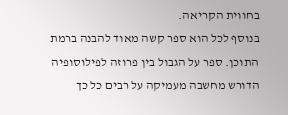בחווית הקריאה.
בנוסף לכל הוא ספר קשה מאוד להבנה ברמת התוכן. ספר על הגבול בין פרוזה לפילוסופיה הדורש מחשבה מעמיקה על רבים כל כך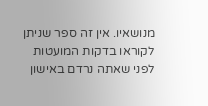מנושאיו. אין זה ספר שניתן לקוראו בדקות המועטות לפני שאתה נרדם באישון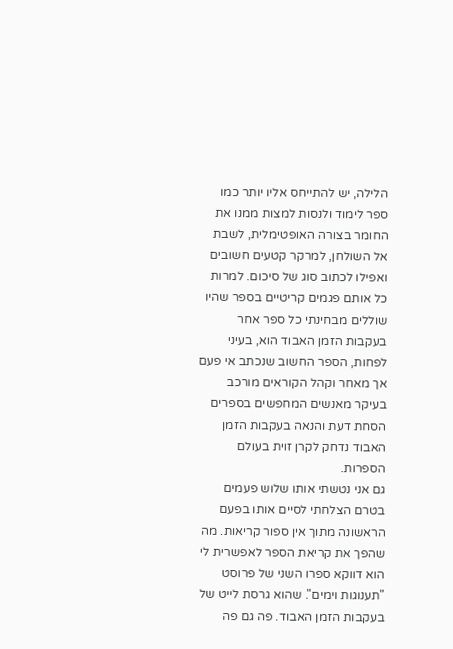הלילה, יש להתייחס אליו יותר כמו ספר לימוד ולנסות למצות ממנו את החומר בצורה האופטימלית, לשבת אל השולחן, למרקר קטעים חשובים ואפילו לכתוב סוג של סיכום. למרות כל אותם פגמים קריטיים בספר שהיו שוללים מבחינתי כל ספר אחר בעקבות הזמן האבוד הוא, בעיני לפחות, הספר החשוב שנכתב אי פעם אך מאחר וקהל הקוראים מורכב בעיקר מאנשים המחפשים בספרים הסחת דעת והנאה בעקבות הזמן האבוד נדחק לקרן זוית בעולם הספרות.
גם אני נטשתי אותו שלוש פעמים בטרם הצלחתי לסיים אותו בפעם הראשונה מתוך אין ספור קריאות. מה שהפך את קריאת הספר לאפשרית לי הוא דווקא ספרו השני של פרוסט "תענוגות וימים". שהוא גרסת לייט של בעקבות הזמן האבוד. פה גם פה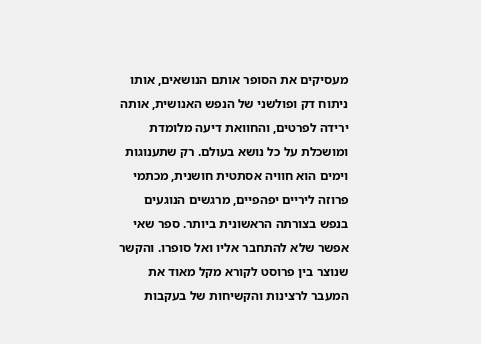מעסיקים את הסופר אותם הנושאים, אותו ניתוח דק ופולשני של הנפש האנושית, אותה ירידה לפרטים, והחוואת דיעה מלומדת ומושכלת על כל נושא בעולם. רק שתענוגות וימים הוא חוויה אסתטית חושנית, מכתמי פרוזה ליריים יפהפיים, מרגשים הנוגעים בנפש בצורתה הראשונית ביותר. ספר שאי אפשר שלא להתחבר אליו ואל סופרו. והקשר שנוצר בין פרוסט לקורא מקל מאוד את המעבר לרצינות והקשיחות של בעקבות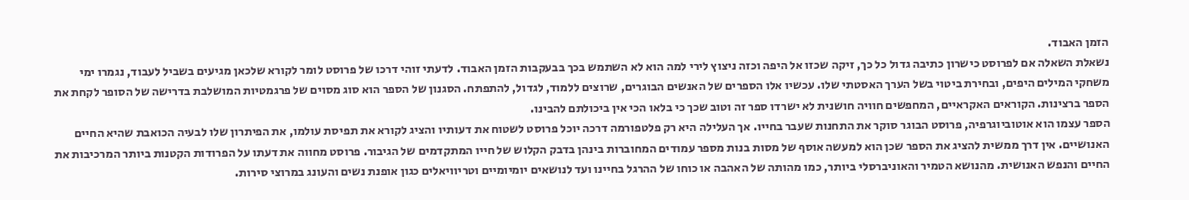הזמן האבוד.
נשאלת השאלה אם לפרוסט כישרון כתיבה גדול כל כך, זיקה שכזו אל היפה וכזה ניצוץ לירי למה הוא לא השתמש בכך בבעקבות הזמן האבוד. לדעתי זוהי דרכו של פרוסט לומר לקורא שלכאן מגיעים בשביל לעבוד, נגמרו ימי משחקי המילים היפים, ובחירת ביטוי בשל הערך האסטתי שלו. עכשיו אלו הספרים של האנשים הבוגרים, שרוצים ללמוד, לגדול, להתפתח. הסגנון של הספר הוא סוג מסוים של פרגמטיות המושלבת בדרישה של הסופר לקחת את הספר ברצינות. הקוראים האקראיים, המחפשים חוויה חושנית לא ישרדו ספר זה וטוב שכך כי בלאו הכי אין ביכולתם להבינו.
הספר עצמו הוא אוטוביוגרפיה, פרוסט הבוגר סוקר את התחנות שעבר בחייו. אך העלילה היא רק פלטפורמה דרכה יוכל פרוסט לשטוח את דעותיו והציג לקורא את תפיסת עולמו, את הפיתרון שלו לבעיה הכואבת שהיא החיים האנושיים. אין דרך ממשית להציג את הספר שכן הוא למעשה אוסף של מסות בנות מספר עמודים המחוברות בינהן בדבק הקלוש של חייו המתקדמים של הגיבור. פרוסט מחווה את דעתו על הפרודות הקטנות ביותר המרכיבות את החיים והנפש האנושית. מהנושא הטמיר והאוניברסלי ביותר, כמו מהותה של האהבה או כוחו של ההרגל בחיינו ועד לנושאים יומיומיים וטריוויאלים כגון אופנת נשים והעונג במרוצי סירות.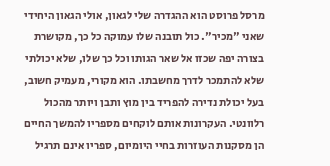מרסל פרוסט הוא ההגדרה שלי לגאון, אולי הגאון היחידי שאני "מכיר". כול תובנה שלו עמוקה כל כך, מקושרת בצורה יפה שכזו אל שאר הגותו וכל כך שלו, שלא יכולתי שלא להתמכר לדרך מחשבתו. הוא מקורי, מעמיק חשוב, בעל יכולת נדירה להפריד בין מוץ ותבן ויותר מהכול רלוונטי. העקרונות אותם לוקחים מספריו להמשך החיים הן מסקנות העוזרות בחיי היומיום, ספריו אינם תרגיל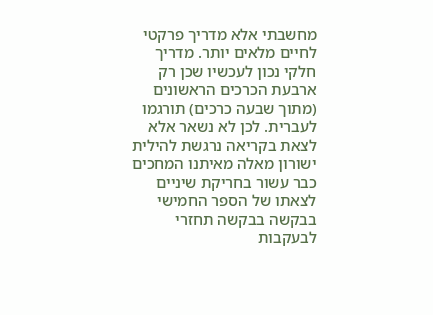מחשבתי אלא מדריך פרקטי לחיים מלאים יותר. מדריך חלקי נכון לעכשיו שכן רק ארבעת הכרכים הראשונים (מתוך שבעה כרכים) תורגמו לעברית. לכן לא נשאר אלא לצאת בקריאה נרגשת להילית ישורון מאלה מאיתנו המחכים כבר עשור בחריקת שיניים לצאתו של הספר החמישי בבקשה בבקשה תחזרי לבעקבות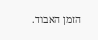הזמן האבוד.